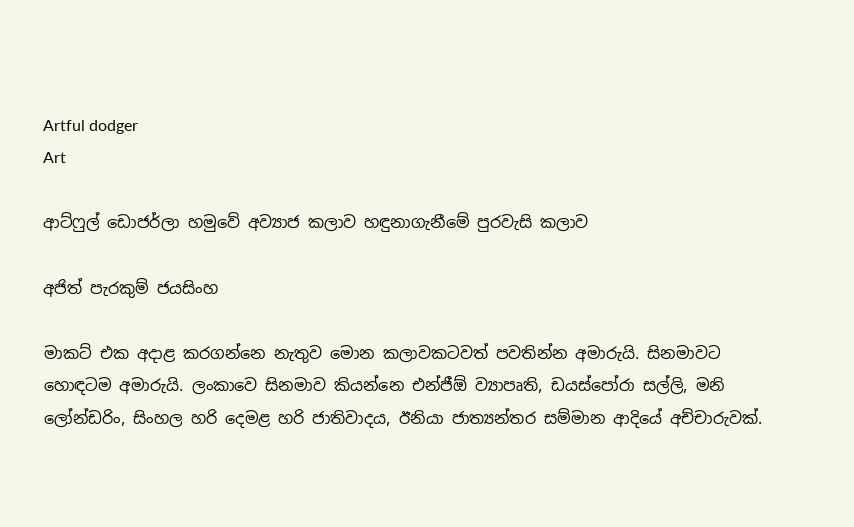Artful dodger
Art

ආට්ෆුල් ඩොජර්ලා හමුවේ අව්‍යාජ කලාව හඳුනාගැනීමේ පුරවැසි කලාව

අජිත් පැරකුම් ජයසිංහ

මාකට් එක අදාළ කරගන්නෙ නැතුව මොන කලාවකටවත් පවතින්න අමාරුයි. සිනමාවට හොඳටම අමාරුයි. ලංකාවෙ සිනමාව කියන්නෙ එන්ජීඕ ව්‍යාපෘති, ඩයස්පෝරා සල්ලි, මනි ලෝන්ඩරිං, සිංහල හරි දෙමළ හරි ජාතිවාදය, ඊනියා ජාත්‍යන්තර සම්මාන ආදියේ අච්චාරුවක්.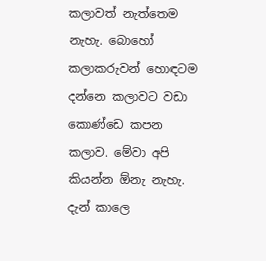කලාවත් නැත්තෙම නැහැ. බොහෝ කලාකරුවන් හොඳටම දන්නෙ කලාවට වඩා කොණ්ඩෙ කපන කලාව. මේවා අපි කියන්න ඕනැ නැහැ. දැන් කාලෙ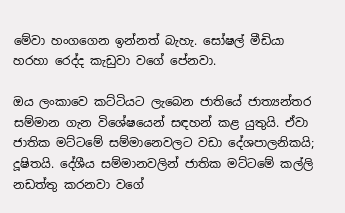මේවා හංගගෙන ඉන්නත් බැහැ. සෝෂල් මීඩියා හරහා රෙද්ද කැඩුවා වගේ පේනවා.

ඔය ලංකාවෙ කට්ටියට ලැබෙන ජාතියේ ජාත්‍යන්තර සම්මාන ගැන විශේෂයෙන් සඳහන් කළ යුතුයි. ඒවා ජාතික මට්ටමේ සම්මානෙවලට වඩා දේශපාලනිකයි; දූෂිතයි. දේශීය සම්මානවලින් ජාතික මට්ටමේ කල්ලි නඩත්තු කරනවා වගේ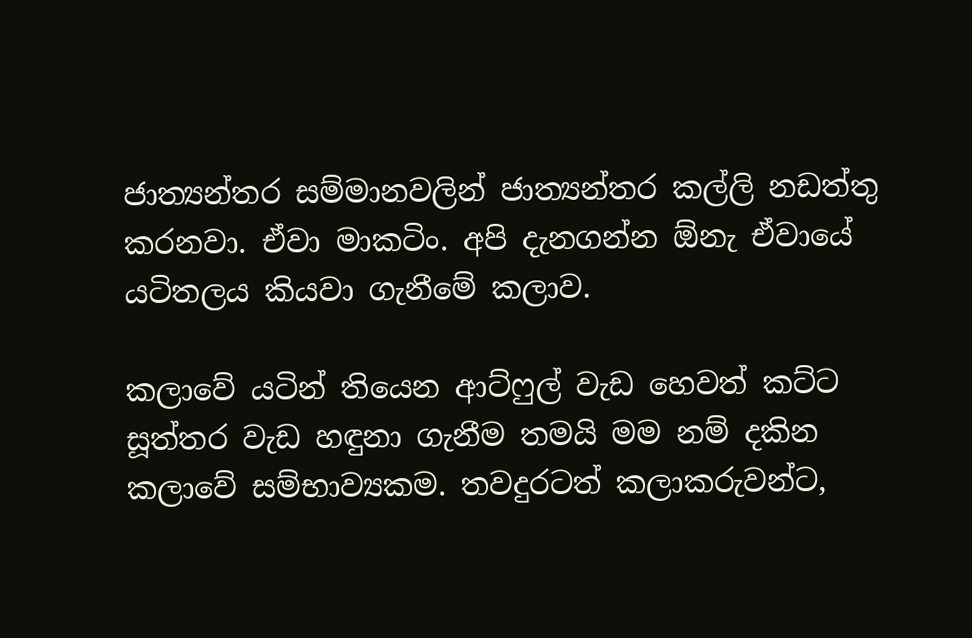ජාත්‍යන්තර සම්මානවලින් ජාත්‍යන්තර කල්ලි නඩත්තු කරනවා. ඒවා මාකටිං. අපි දැනගන්න ඕනැ ඒවායේ යටිතලය කියවා ගැනීමේ කලාව.

කලාවේ යටින් තියෙන ආට්ෆුල් වැඩ හෙවත් කට්ට සූත්තර වැඩ හඳුනා ගැනීම තමයි මම නම් දකින කලාවේ සම්භාව්‍යකම. තවදුරටත් කලාකරුවන්ට,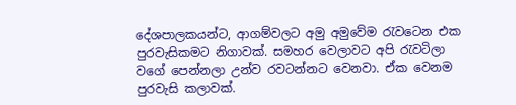දේශපාලකයන්ට, ආගම්වලට අමු අමුවේම රැවටෙන එක පුරවැසිකමට නිගාවක්. සමහර වෙලාවට අපි රැවටිලා වගේ පෙන්නලා උන්ව රවටන්නට වෙනවා. ඒක වෙනම පුරවැසි කලාවක්.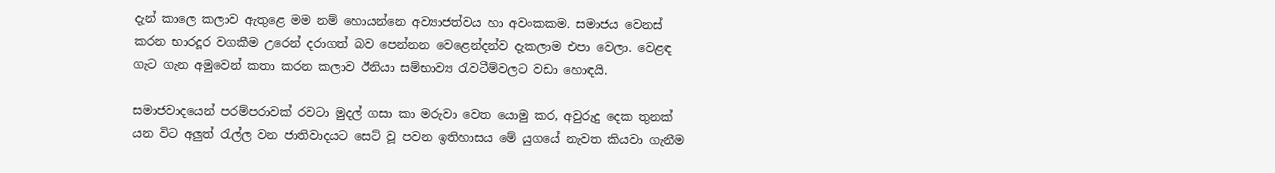දැන් කාලෙ කලාව ඇතුළෙ මම නම් හොයන්නෙ අව්‍යාජත්වය හා අවංකකම. සමාජය වෙනස් කරන භාරදූර වගකීම උරෙන් දරාගත් බව පෙන්නන වෙළෙන්දන්ව දැකලාම එපා වෙලා. වෙළඳ ගැට ගැන අමුවෙන් කතා කරන කලාව ඊනියා සම්භාව්‍ය රැවටීම්වලට වඩා හොඳයි.

සමාජවාදයෙන් පරම්පරාවක් රවටා මුදල් ගසා කා මරුවා වෙත යොමු කර, අවුරුදු දෙක තුනක් යන විට අලුත් රැල්ල වන ජාතිවාදයට සෙට් වූ පවන ඉතිහාසය මේ යුගයේ නැවත කියවා ගැනීම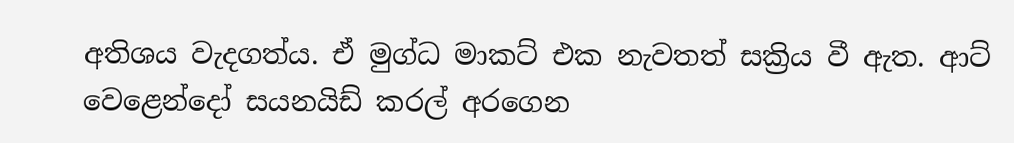අතිශය වැදගත්ය. ඒ මුග්ධ මාකට් එක නැවතත් සක්‍රිය වී ඇත. ආට් වෙළෙන්දෝ සයනයිඩ් කරල් අරගෙන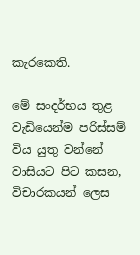කැරකෙති.

මේ සංදර්භය තුළ වැඩියෙන්ම පරිස්සම් විය යුතු වන්නේ වාසියට පිට කසන, විචාරකයන් ලෙස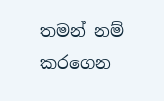තමන් නම් කරගෙන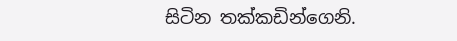සිටින තක්කඩින්ගෙනි.